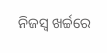ନିଜସ୍ବ ଖର୍ଚ୍ଚରେ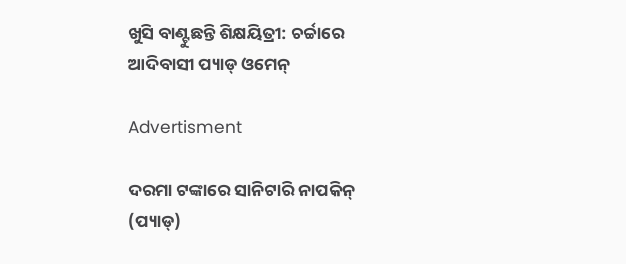ଖୁସି ବାଣ୍ଟୁଛନ୍ତି ଶିକ୍ଷୟିତ୍ରୀ: ଚର୍ଚ୍ଚାରେ ଆଦିବାସୀ ପ୍ୟାଡ୍‌ ଓମେନ୍‌

Advertisment

ଦରମା ଟଙ୍କାରେ ସାନିଟାରି ନାପକିନ୍‌ (ପ୍ୟାଡ୍‌)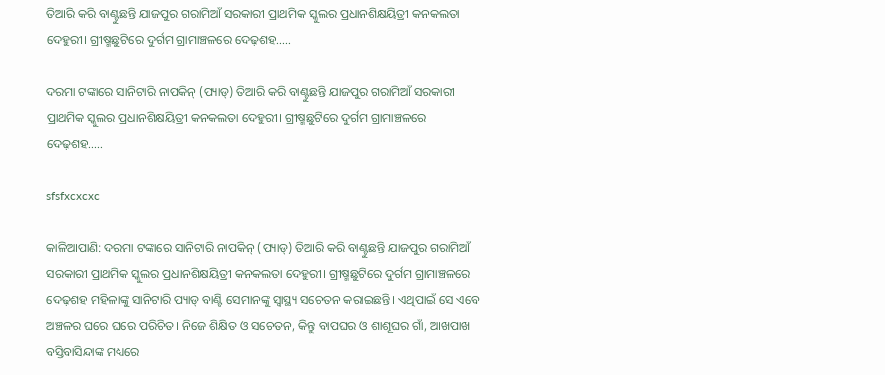ତିଆରି କରି ବାଣ୍ଟୁଛନ୍ତି ଯାଜପୁର ଗରାମିଆଁ ସରକାରୀ ପ୍ରାଥମିକ ସ୍କୁଲର ପ୍ରଧାନଶିକ୍ଷୟିତ୍ରୀ କନକଲତା ଦେହୁରୀ। ଗ୍ରୀଷ୍ମଛୁଟିରେ ଦୁର୍ଗମ ଗ୍ରାମାଞ୍ଚଳରେ ଦେଢ଼ଶହ.....

ଦରମା ଟଙ୍କାରେ ସାନିଟାରି ନାପକିନ୍‌ (ପ୍ୟାଡ୍‌) ତିଆରି କରି ବାଣ୍ଟୁଛନ୍ତି ଯାଜପୁର ଗରାମିଆଁ ସରକାରୀ ପ୍ରାଥମିକ ସ୍କୁଲର ପ୍ରଧାନଶିକ୍ଷୟିତ୍ରୀ କନକଲତା ଦେହୁରୀ। ଗ୍ରୀଷ୍ମଛୁଟିରେ ଦୁର୍ଗମ ଗ୍ରାମାଞ୍ଚଳରେ ଦେଢ଼ଶହ.....

sfsfxcxcxc

କାଳିଆପାଣି: ଦରମା ଟଙ୍କାରେ ସାନିଟାରି ନାପକିନ୍‌ (ପ୍ୟାଡ୍‌) ତିଆରି କରି ବାଣ୍ଟୁଛନ୍ତି ଯାଜପୁର ଗରାମିଆଁ ସରକାରୀ ପ୍ରାଥମିକ ସ୍କୁଲର ପ୍ରଧାନଶିକ୍ଷୟିତ୍ରୀ କନକଲତା ଦେହୁରୀ। ଗ୍ରୀଷ୍ମଛୁଟିରେ ଦୁର୍ଗମ ଗ୍ରାମାଞ୍ଚଳରେ ଦେଢ଼ଶହ ମହିଳାଙ୍କୁ ସାନିଟାରି ପ୍ୟାଡ୍‌ ବାଣ୍ଟି ସେମାନଙ୍କୁ ସ୍ବାସ୍ଥ୍ୟ ସଚେତନ କରାଇଛନ୍ତି। ଏଥିପାଇଁ ସେ ଏବେ ଅଞ୍ଚଳର ଘରେ ଘରେ ପରିଚିତ। ନିଜେ ଶିକ୍ଷିତ ଓ ସଚେତନ, କିନ୍ତୁ ବାପଘର ଓ ଶାଶୂଘର ଗାଁ, ଆଖପାଖ ବସ୍ତିବାସିନ୍ଦାଙ୍କ ମଧ୍ୟରେ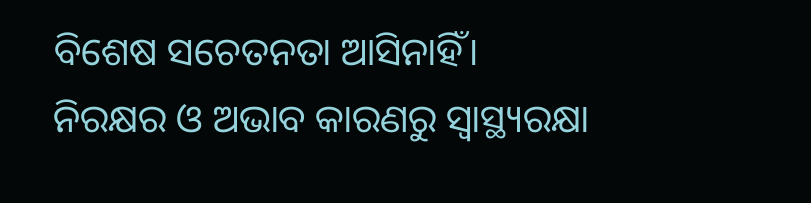ବିଶେଷ ସଚେତନତା ଆସିନାହିଁ। ନିରକ୍ଷର ଓ ଅଭାବ କାରଣରୁ ସ୍ବାସ୍ଥ୍ୟରକ୍ଷା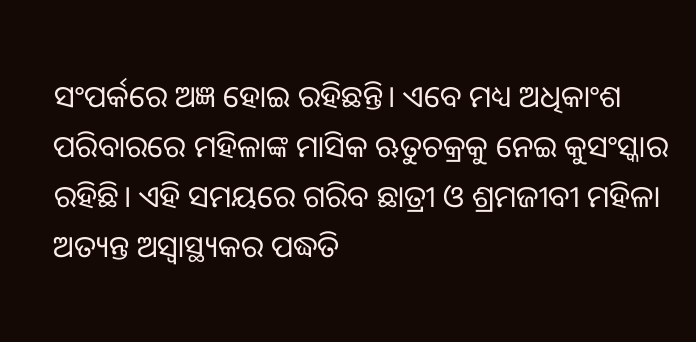ସଂପର୍କରେ ଅଜ୍ଞ ହୋଇ ରହିଛନ୍ତି। ଏବେ ମଧ୍ୟ ଅଧିକାଂଶ ପରିବାରରେ ମହିଳାଙ୍କ ମାସିକ ଋତୁଚକ୍ରକୁ ନେଇ କୁସଂସ୍କାର ରହିଛି। ଏହି ସମୟରେ ଗରିବ ଛାତ୍ରୀ ଓ ଶ୍ରମଜୀବୀ ମହିଳା ଅତ୍ୟନ୍ତ ଅସ୍ବାସ୍ଥ୍ୟକର ପଦ୍ଧତି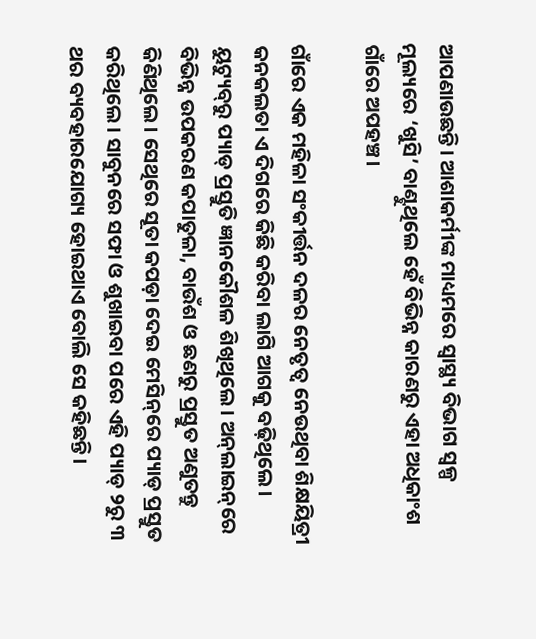ଆପଣାଉଛନ୍ତି। ଆଶାକର୍ମୀଙ୍କ ମାଧ୍ୟମରେ ସ୍ବାସ୍ଥ୍ୟ ବିଭାଗ ସ୍ବଳ୍ପ ମୂଲ୍ୟରେ ‘ଖୁସି’ ବାଣ୍ଟୁଥିଲେ ହେଁ ବିଭିନ୍ନ କାରଣରୁ ଏହା ଅଧିକାଂଶ ଗାଁରେ ଅପହଞ୍ଚ।

ଗାଁରେ ଏକ ମହିଳା ସଂକୀର୍ତ୍ତନ ଦଳର ନେତୃତ୍ବ ନେଉଥିବା ଶିକ୍ଷୟିତ୍ରୀ କନକଲତା ଏ ଦିଗରେ କିଛି କରିବା ଲାଗି ଆଗକୁ ବଢ଼ିଥିଲେ। ୟୁଟ୍ୟୁବ୍‌ରୁ ପ୍ୟାଡ୍‌ ପ୍ରସ୍ତୁତି ଜ୍ଞାନକୌଶଳ ଶିଖିଥିଲେ। ଅନ୍‌ଲାଇନ୍‌ରେ ବିଭିନ୍ନ ଉପକରଣ କପାତୁଳା, ବାଉଁଶ ଓ ଛଣରୁ ପ୍ରସ୍ତୁତ ଅଣୁତନ୍ତୁ କିଣିଥିଲେ। ସେଥିରେ ସୂତା କପଡ଼ା ଦେଇ ମେସିନ୍‌ରେ ପ୍ୟାଡ୍‌ ପ୍ରସ୍ତୁତ କରିଥିଲେ। ସାବୁନରେ ସଫା ଓ ଶୁଖାଇବା ପରେ ଏହି ପ୍ୟାଡ୍‌ ୨ରୁ ୩ ଥର ବ୍ୟବହାରଯୋଗ୍ୟ ହୋଇଥାଏ ବୋଲି ସେ କହିଛନ୍ତି।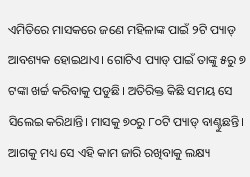ଏମିତିରେ ମାସକରେ ଜଣେ ମହିଳାଙ୍କ ପାଇଁ ୨ଟି ପ୍ୟାଡ୍‌ ଆବଶ୍ୟକ ହୋଇଥାଏ। ଗୋଟିଏ ପ୍ୟାଡ୍‌ ପାଇଁ ତାଙ୍କୁ ୫ରୁ ୭ ଟଙ୍କା ଖର୍ଚ୍ଚ କରିବାକୁ ପଡୁଛି। ଅତିରିକ୍ତ କିଛି ସମୟ ସେ ସିଲେଇ କରିଥାନ୍ତି। ମାସକୁ ୭୦ରୁ ୮୦ଟି ପ୍ୟାଡ୍‌ ବାଣ୍ଟୁଛନ୍ତି। ଆଗକୁ ମଧ୍ୟ ସେ ଏହି କାମ ଜାରି ରଖିବାକୁ ଲକ୍ଷ୍ୟ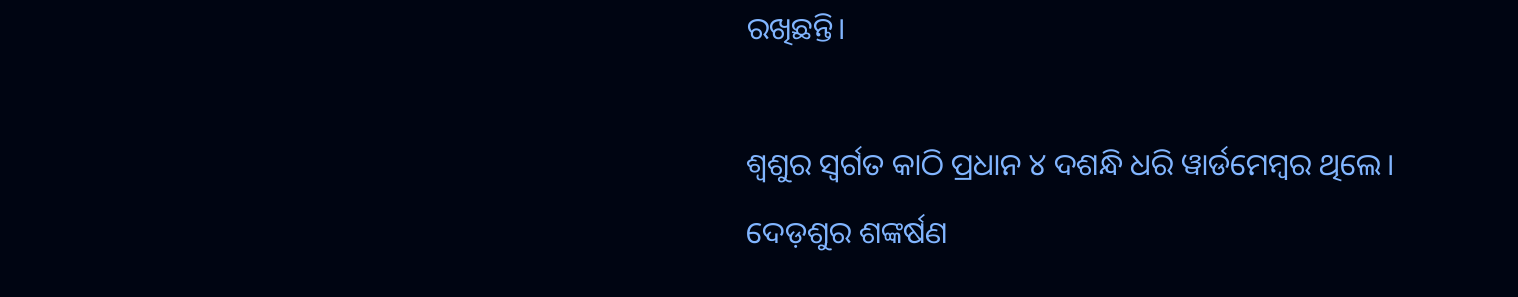ରଖିଛନ୍ତି।

ଶ୍ବଶୁର ସ୍ବର୍ଗତ କାଠି ପ୍ରଧାନ ୪ ଦଶନ୍ଧି ଧରି ୱାର୍ଡ‌ମେମ୍ବର ଥିଲେ। ଦେଡ଼ଶୁର ଶଙ୍କର୍ଷଣ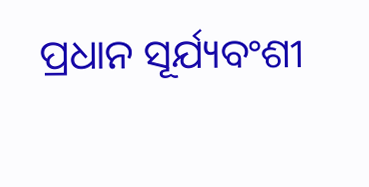ପ୍ରଧାନ ସୂର୍ଯ୍ୟବଂଶୀ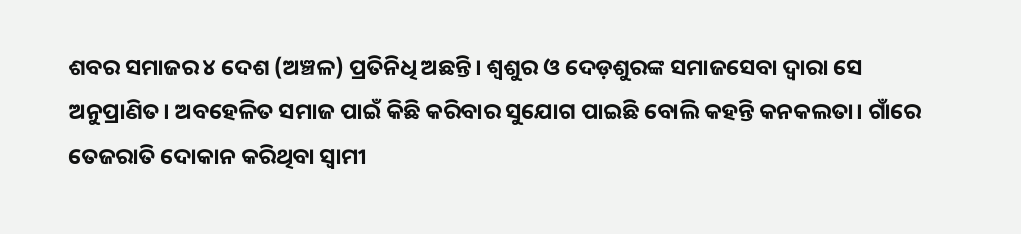ଶବର ସମାଜର ୪ ଦେଶ (ଅଞ୍ଚଳ) ପ୍ରତିନିଧି ଅଛନ୍ତି। ଶ୍ବଶୁର ଓ ଦେଡ଼ଶୁରଙ୍କ ସମାଜସେବା ଦ୍ବାରା ସେ ଅନୁପ୍ରାଣିତ। ଅବହେଳିତ ସମାଜ ପାଇଁ କିଛି କରିବାର ସୁଯୋଗ ପାଇଛି ବୋଲି କହନ୍ତି କନକଲତା। ଗାଁରେ ତେଜରାତି ଦୋକାନ କରିଥିବା ସ୍ବାମୀ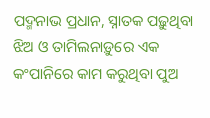ପଦ୍ମନାଭ ପ୍ରଧାନ, ସ୍ନାତକ ପଢ଼ୁଥିବା ଝିଅ ଓ ତାମିଲନାଡ଼ୁରେ ଏକ କଂପାନିରେ କାମ କରୁଥିବା ପୁଅ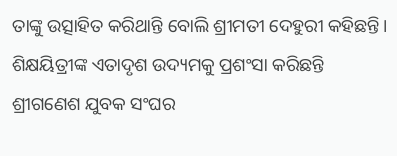ତାଙ୍କୁ ଉତ୍ସାହିତ କରିଥାନ୍ତି ବୋଲି ଶ୍ରୀମତୀ ଦେହୁରୀ କହିଛନ୍ତି। ଶିକ୍ଷୟିତ୍ରୀଙ୍କ ଏତାଦୃଶ ଉଦ୍ୟମକୁ ପ୍ରଶଂସା କରିଛନ୍ତି ଶ୍ରୀଗଣେଶ ଯୁବକ ସଂଘର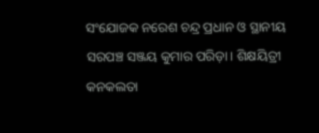ସଂଯୋଜକ ନରେଶ ଚନ୍ଦ୍ର ପ୍ରଧାନ ଓ ସ୍ଥାନୀୟ ସରପଞ୍ଚ ସଞ୍ଜୟ କୁମାର ପରିଡ଼ା। ଶିକ୍ଷୟିତ୍ରୀ କନକଲତା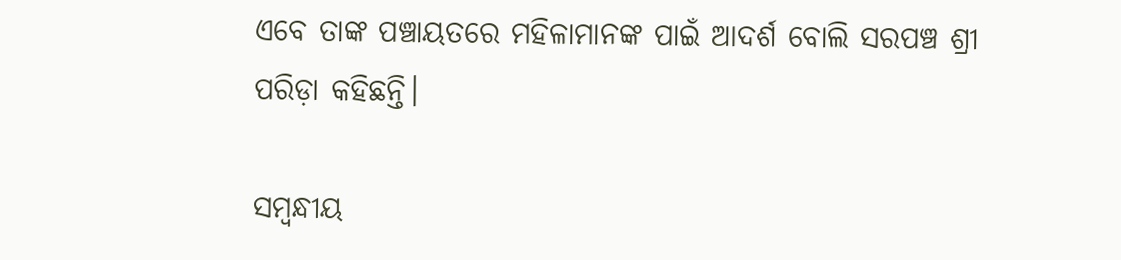ଏବେ ତାଙ୍କ ପଞ୍ଚାୟତରେ ମହିଳାମାନଙ୍କ ପାଇଁ ଆଦର୍ଶ ବୋଲି ସରପଞ୍ଚ ଶ୍ରୀ ପରିଡ଼ା କହିଛନ୍ତି।

ସମ୍ବନ୍ଧୀୟ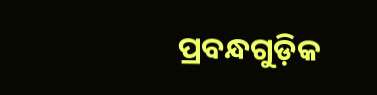ପ୍ରବନ୍ଧଗୁଡ଼ିକ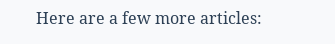Here are a few more articles: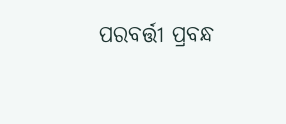ପରବର୍ତ୍ତୀ ପ୍ରବନ୍ଧ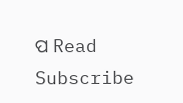ପ Read
Subscribe